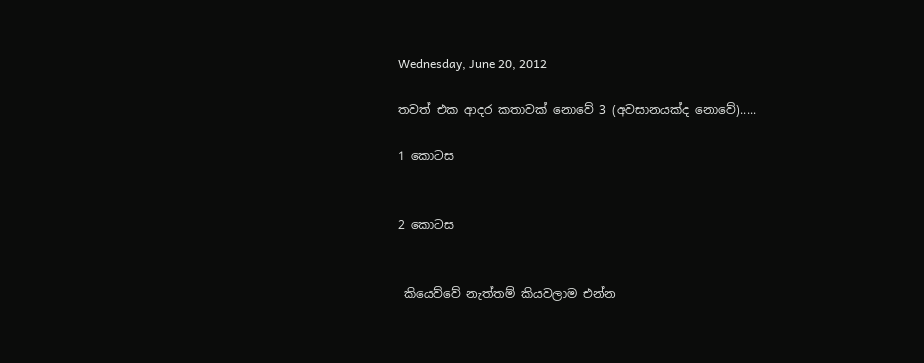Wednesday, June 20, 2012

තවත් එක ආදර කතාවක් නොවේ 3 (අවසානයක්ද නොවේ).....

1 කොටස


2 කොටස


 කියෙව්වේ නැත්තම් කියවලාම එන්න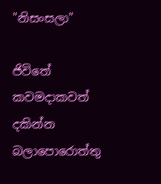"නිසංසලා"

ජිවිතේ කවමදාකවත් දකින්න බලාපොරොත්තු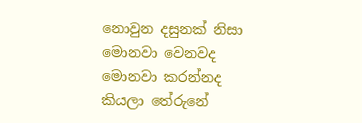නොවුන දසුනක් නිසා මොනවා වෙනවද මොනවා කරන්නද කියලා තේරුනේ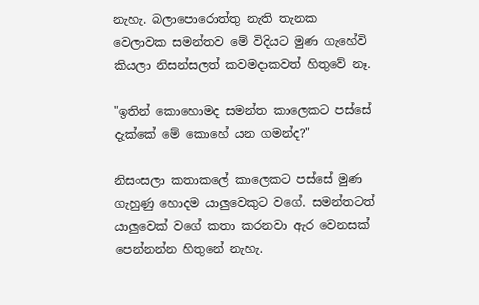නැහැ. බලාපොරොත්තු නැති තැනක වෙලාවක සමන්තව මේ විදියට මුණ ගැහේවි කියලා නිසන්සලත් කවමදාකවත් හිතුවේ නෑ.

"ඉතින් කොහොමද සමන්ත කාලෙකට පස්සේ දැක්කේ මේ කොහේ යන ගමන්ද?"

නිසංසලා කතාකලේ කාලෙකට පස්සේ මුණ ගැහුණු හොදම යාලුවෙකුට වගේ. සමන්තටත් යාලුවෙක් වගේ කතා කරනවා ඇර වෙනසක් පෙන්නන්න හිතුනේ නැහැ.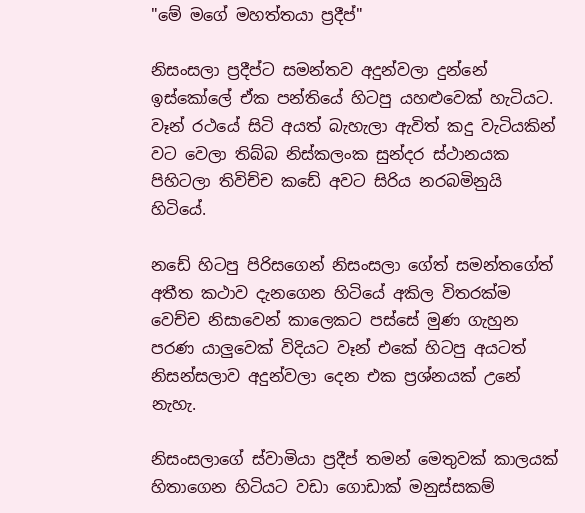"මේ මගේ මහත්තයා ප්‍රදීප්"

නිසංසලා ප්‍රදීප්ට සමන්තව අදුන්වලා දුන්නේ ඉස්කෝලේ ඒක පන්තියේ හිටපු යහළුවෙක් හැටියට. වෑන් රථයේ සිටි අයත් බැහැලා ඇවිත් කදු වැටියකින් වට වෙලා තිබ්බ නිස්කලංක සුන්දර ස්ථානයක පිහිටලා තිවිච්ච කඩේ අවට සිරිය නරබමිනුයි හිටියේ.

නඩේ හිටපු පිරිසගෙන් නිසංසලා ගේත් සමන්තගේත් අතීත කථාව දැනගෙන හිටියේ අකිල විතරක්ම වෙච්ච නිසාවෙන් කාලෙකට පස්සේ මුණ ගැහුන පරණ යාලුවෙක් විදියට වෑන් එකේ හිටපු අයටත් නිසන්සලාව අදුන්වලා දෙන එක ප්‍රශ්නයක් උනේ නැහැ.

නිසංසලාගේ ස්වාමියා ප්‍රදීප් තමන් මෙතුවක් කාලයක් හිතාගෙන හිටියට වඩා ගොඩාක් මනුස්සකම්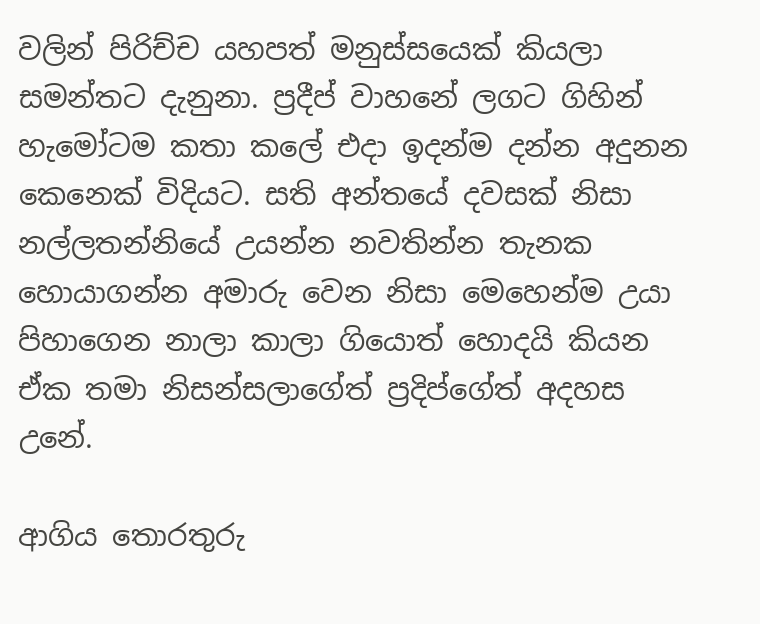වලින් පිරිච්ච යහපත් මනුස්සයෙක් කියලා සමන්තට දැනුනා. ප්‍රදීප් වාහනේ ලගට ගිහින් හැමෝටම කතා කලේ එදා ඉදන්ම දන්න අදුනන කෙනෙක් විදියට. සති අන්තයේ දවසක් නිසා නල්ලතන්නියේ උයන්න නවතින්න තැනක හොයාගන්න අමාරු වෙන නිසා මෙහෙන්ම උයා පිහාගෙන නාලා කාලා ගියොත් හොදයි කියන ඒක තමා නිසන්සලාගේත් ප්‍රදිප්ගේත් අදහස උනේ.

ආගිය තොරතුරු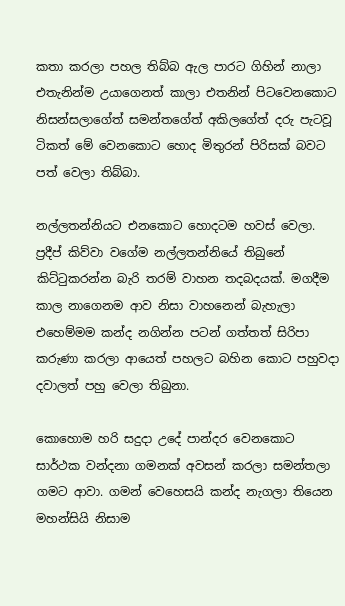කතා කරලා පහල තිබ්බ ඇල පාරට ගිහින් නාලා එතැනින්ම උයාගෙනත් කාලා එතනින් පිටවෙනකොට නිසන්සලාගේත් සමන්තගේත් අකිලගේත් දරු පැටවූ ටිකත් මේ වෙනකොට හොද මිතුරන් පිරිසක් බවට පත් වෙලා තිබ්බා.

නල්ලතන්නියට එනකොට හොදටම හවස් වෙලා. ප්‍රදීප් කිව්වා වගේම නල්ලතන්නියේ තිබුනේ කිට්ටුකරන්න බැරි තරම් වාහන තදබදයක්. මගදීම කාල නාගෙනම ආව නිසා වාහනෙන් බැහැලා එහෙම්මම කන්ද නගින්න පටන් ගත්තත් සිරිපා කරුණා කරලා ආයෙත් පහලට බහින කොට පහුවදා දවාලත් පහු වෙලා තිබුනා.

කොහොම හරි සදුදා උදේ පාන්දර වෙනකොට සාර්ථක වන්දනා ගමනක් අවසන් කරලා සමන්තලා ගමට ආවා. ගමන් වෙහෙසයි කන්ද නැගලා තියෙන මහන්සියි නිසාම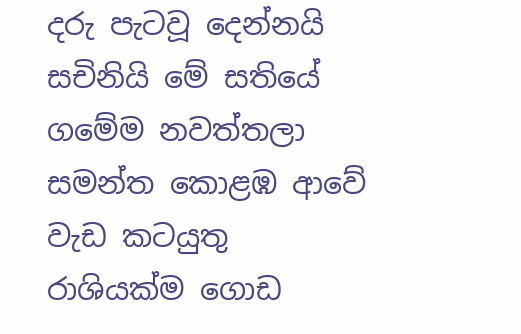දරු පැටවූ දෙන්නයි සචිනියි මේ සතියේ ගමේම නවත්තලා සමන්ත කොළඹ ආවේ වැඩ කටයුතු රාශියක්ම ගොඩ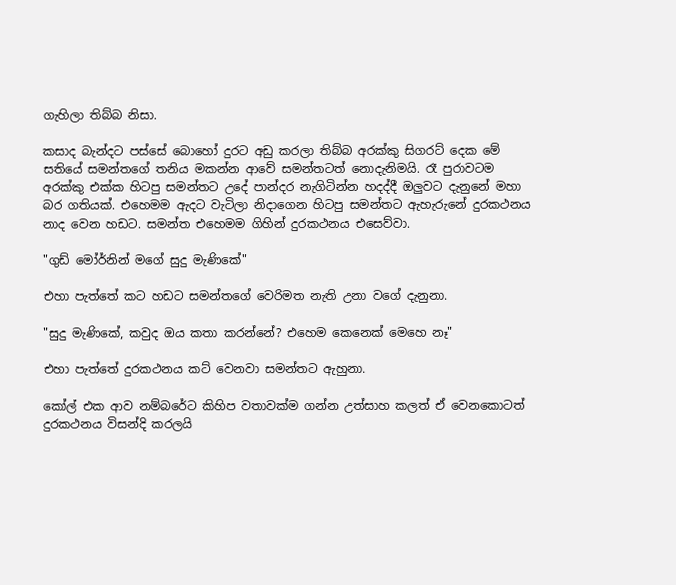ගැහිලා තිබ්බ නිසා.

කසාද බැන්දට පස්සේ බොහෝ දුරට අඩු කරලා තිබ්බ අරක්කු සිගරට් දෙක මේ සතියේ සමන්තගේ තනිය මකන්න ආවේ සමන්තටත් නොදැනිමයි. රෑ පුරාවටම අරක්කු එක්ක හිටපු සමන්තට උදේ පාන්දර නැගිටින්න හදද්දී ඔලුවට දැනුනේ මහා බර ගතියක්. එහෙමම ඇදට වැටිලා නිදාගෙන හිටපු සමන්තට ඇහැරුනේ දුරකථනය නාද වෙන හඩට. සමන්ත එහෙමම ගිහින් දුරකථනය එසෙව්වා.

"ගුඩ් මෝර්නින් මගේ සුදු මැණිකේ"

එහා පැත්තේ කට හඩට සමන්තගේ වෙරිමත නැති උනා වගේ දැනුනා.

"සුදු මැණිකේ, කවුද ඔය කතා කරන්නේ? එහෙම කෙනෙක් මෙහෙ නෑ"

එහා පැත්තේ දුරකථනය කට් වෙනවා සමන්තට ඇහුනා.

කෝල් එක ආව නම්බරේට කිහිප වතාවක්ම ගන්න උත්සාහ කලත් ඒ වෙනකොටත් දුරකථනය විසන්දි කරලයි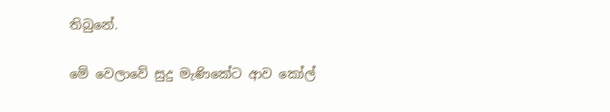තිබුනේ.

මේ වෙලාවේ සුදු මැණිකේට ආව කෝල්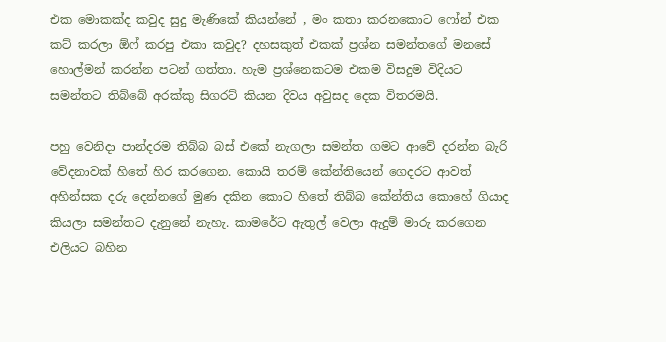එක මොකක්ද කවුද සුදු මැණිකේ කියන්නේ , මං කතා කරනකොට ෆෝන් එක කට් කරලා ඕෆ් කරපු එකා කවුද? දහසකුත් එකක් ප්‍රශ්න සමන්තගේ මනසේ හොල්මන් කරන්න පටන් ගත්තා. හැම ප්‍රශ්නෙකටම එකම විසදුම විදියට සමන්තට තිබ්බේ අරක්කු සිගරට් කියන දිවය අවුසද දෙක විතරමයි.

පහු වෙනිදා පාන්දරම තිබ්බ බස් එකේ නැගලා සමන්ත ගමට ආවේ දරන්න බැරි වේදනාවක් හිතේ හිර කරගෙන. කොයි තරම් කේන්තියෙන් ගෙදරට ආවත් අහින්සක දරු දෙන්නගේ මුණ දකින කොට හිතේ තිබ්බ කේන්තිය කොහේ ගියාද කියලා සමන්තට දැනුනේ නැහැ. කාමරේට ඇතුල් වෙලා ඇදුම් මාරු කරගෙන එලියට බහින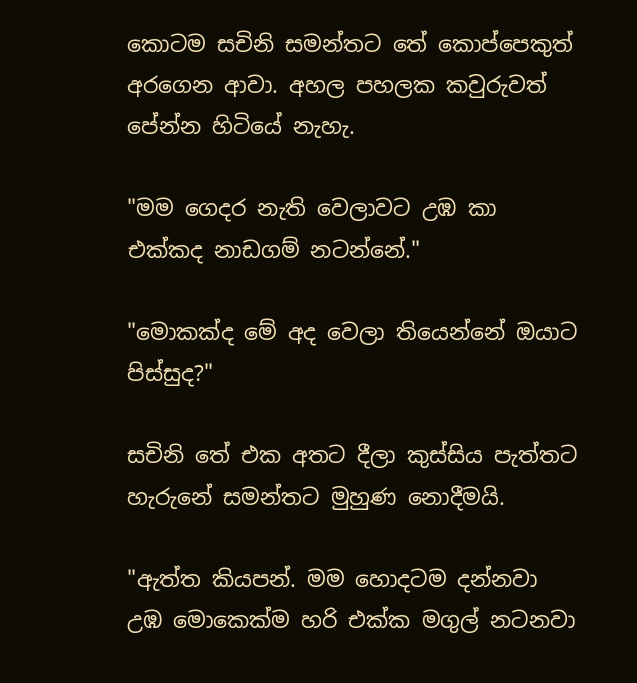කොටම සචිනි සමන්තට තේ කොප්පෙකුත් අරගෙන ආවා. අහල පහලක කවුරුවත් පේන්න හිටියේ නැහැ.

"මම ගෙදර නැති වෙලාවට උඹ කා එක්කද නාඩගම් නටන්නේ."

"මොකක්ද මේ අද වෙලා තියෙන්නේ ඔයාට පිස්සුද?"

සචිනි තේ එක අතට දීලා කුස්සිය පැත්තට හැරුනේ සමන්තට මුහුණ නොදීමයි.

"ඇත්ත කියපන්. මම හොදටම දන්නවා උඹ මොකෙක්ම හරි එක්ක මගුල් නටනවා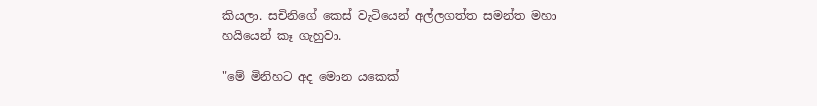කියලා. සචිනිගේ කෙස් වැටියෙන් අල්ලගත්ත සමන්ත මහා හයියෙන් කෑ ගැහුවා.

"මේ මිනිහට අද මොන යකෙක්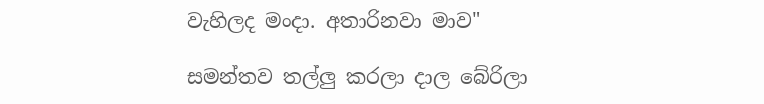වැහිලද මංදා. අතාරිනවා මාව"

සමන්තව තල්ලු කරලා දාල බේරිලා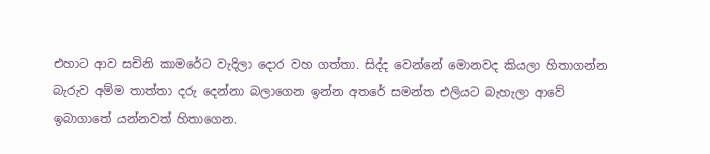එහාට ආව සචිනි කාමරේට වැදිලා දොර වහ ගත්තා. සිද්ද වෙන්නේ මොනවද කියලා හිතාගන්න බැරුව අම්ම තාත්තා දරු දෙන්නා බලාගෙන ඉන්න අතරේ සමන්ත එලියට බැහැලා ආවේ ඉබාගාතේ යන්නවත් හිතාගෙන.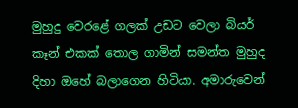මුහුදු වෙරළේ ගලක් උඩට වෙලා බියර් කෑන් එකක් තොල ගාමින් සමන්ත මුහුද දිහා ඔහේ බලාගෙන හිටියා. අමාරුවෙන්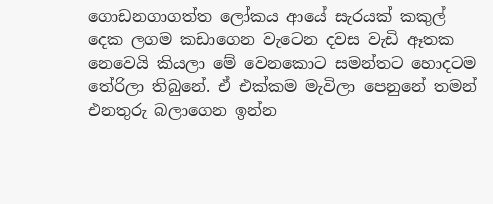ගොඩනගාගත්ත ලෝකය ආයේ සැරයක් කකුල් දෙක ලගම කඩාගෙන වැටෙන දවස වැඩි ඈතක නෙවෙයි කියලා මේ වෙනකොට සමන්තට හොදටම තේරිලා තිබුනේ. ඒ එක්කම මැවිලා පෙනුනේ තමන් එනතුරු බලාගෙන ඉන්න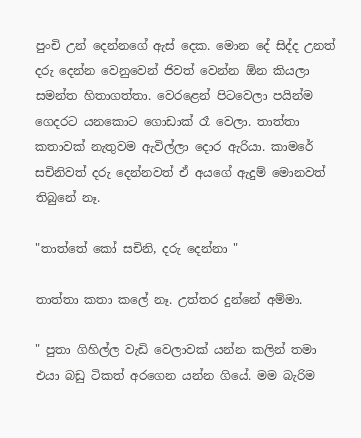පුංචි උන් දෙන්නගේ ඇස් දෙක. මොන දේ සිද්ද උනත් දරු දෙන්න වෙනුවෙන් ජිවත් වෙන්න ඕන කියලා සමන්ත හිතාගත්තා. වෙරළෙන් පිටවෙලා පයින්ම ගෙදරට යනකොට ගොඩාක් රෑ වෙලා. තාත්තා කතාවක් නැතුවම ඇවිල්ලා දොර ඇරියා. කාමරේ සචිනිවත් දරු දෙන්නවත් ඒ අයගේ ඇදුම් මොනවත් තිබුනේ නෑ.

"තාත්තේ කෝ සචිනි, දරු දෙන්නා "

තාත්තා කතා කලේ නෑ. උත්තර දුන්නේ අම්මා.

" පුතා ගිහිල්ල වැඩි වෙලාවක් යන්න කලින් තමා එයා බඩු ටිකත් අරගෙන යන්න ගියේ. මම බැරිම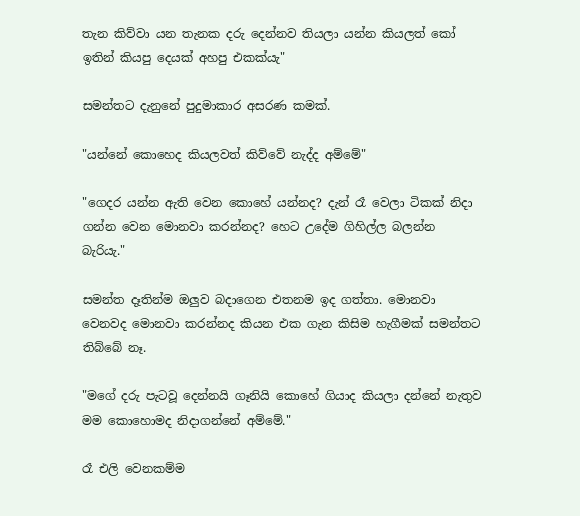තැන කිව්වා යන තැනක දරු දෙන්නව තියලා යන්න කියලත් කෝ ඉතින් කියපු දෙයක් අහපු එකක්යැ"

සමන්තට දැනුනේ පුදුමාකාර අසරණ කමක්.

"යන්නේ කොහෙද කියලවත් කිව්වේ නැද්ද අම්මේ"

"ගෙදර යන්න ඇති වෙන කොහේ යන්නද? දැන් රෑ වෙලා ටිකක් නිදා ගන්න වෙන මොනවා කරන්නද? හෙට උදේම ගිහිල්ල බලන්න බැරියැ."

සමන්ත දෑතින්ම ඔලුව බදාගෙන එතනම ඉද ගත්තා. මොනවා වෙනවද මොනවා කරන්නද කියන එක ගැන කිසිම හැගීමක් සමන්තට තිබ්බේ නෑ.

"මගේ දරු පැටවූ දෙන්නයි ගෑනියි කොහේ ගියාද කියලා දන්නේ නැතුව මම කොහොමද නිදාගන්නේ අම්මේ."

රෑ එලි වෙනකම්ම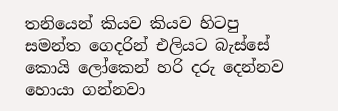තනියෙන් කියව කියව හිටපු සමන්ත ගෙදරින් එලියට බැස්සේ කොයි ලෝකෙන් හරි දරු දෙන්නව හොයා ගන්නවා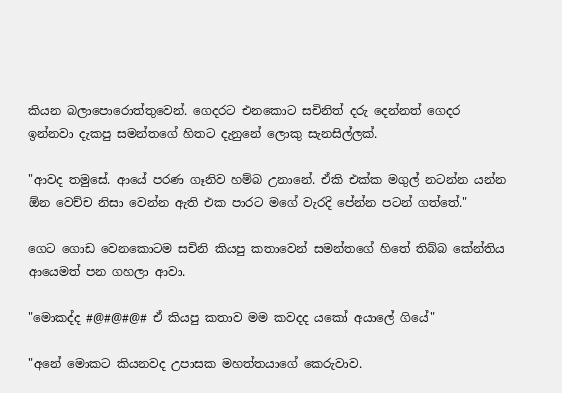කියන බලාපොරොත්තුවෙන්. ගෙදරට එනකොට සචිනිත් දරු දෙන්නත් ගෙදර ඉන්නවා දැකපු සමන්තගේ හිතට දැනුනේ ලොකු සැනසිල්ලක්.

"ආවද තමුසේ. ආයේ පරණ ගෑනිව හම්බ උනානේ. ඒකි එක්ක මගුල් නටන්න යන්න ඕන වෙච්ච නිසා වෙන්න ඇති එක පාරට මගේ වැරදි පේන්න පටන් ගත්තේ."

ගෙට ගොඩ වෙනකොටම සචිනි කියපු කතාවෙන් සමන්තගේ හිතේ තිබ්බ කේන්තිය ආයෙමත් පන ගහලා ආවා.

"මොකද්ද #@#@#@# ඒ කියපු කතාව මම කවදද යකෝ අයාලේ ගියේ"

"අනේ මොකට කියනවද උපාසක මහත්තයාගේ කෙරුවාව.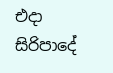එදා සිරිපාදේ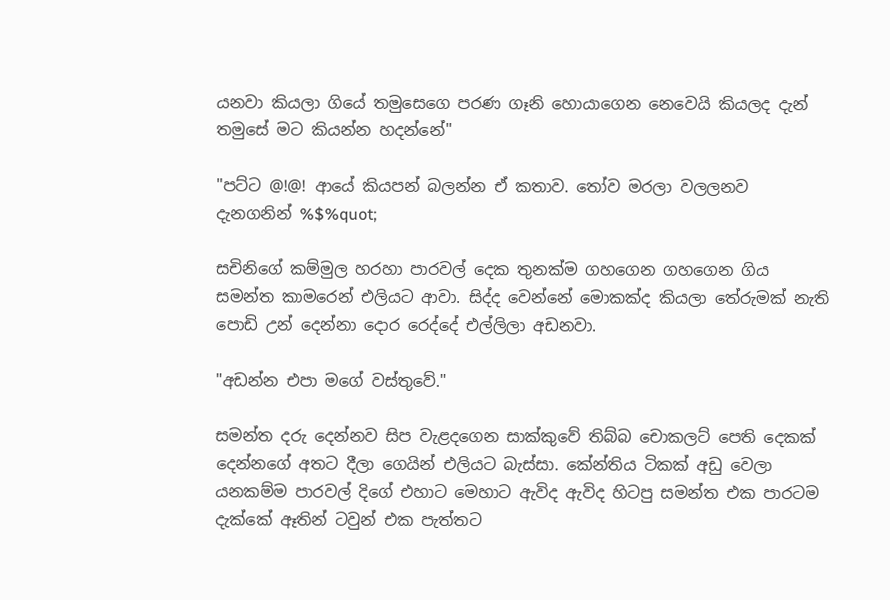යනවා කියලා ගියේ තමුසෙගෙ පරණ ගෑනි හොයාගෙන නෙවෙයි කියලද දැන් තමුසේ මට කියන්න හදන්නේ"

"පට්ට @!@! ආයේ කියපන් බලන්න ඒ කතාව. තෝව මරලා වලලනව දැනගනින් %$%quot;

සචිනිගේ කම්මුල හරහා පාරවල් දෙක තුනක්ම ගහගෙන ගහගෙන ගිය සමන්ත කාමරෙන් එලියට ආවා. සිද්ද වෙන්නේ මොකක්ද කියලා තේරුමක් නැති පොඩි උන් දෙන්නා දොර රෙද්දේ එල්ලිලා අඩනවා.

"අඩන්න එපා මගේ වස්තුවේ."

සමන්ත දරු දෙන්නව සිප වැළදගෙන සාක්කුවේ තිබ්බ චොකලට් පෙති දෙකක් දෙන්නගේ අතට දීලා ගෙයින් එලියට බැස්සා. කේන්තිය ටිකක් අඩු වෙලා යනකම්ම පාරවල් දිගේ එහාට මෙහාට ඇවිද ඇවිද හිටපු සමන්ත එක පාරටම දැක්කේ ඈතින් ටවුන් එක පැත්තට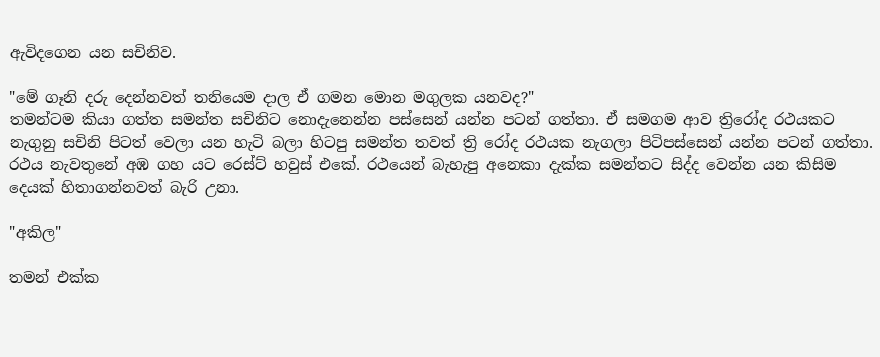ඇවිදගෙන යන සචිනිව.

"මේ ගෑනි දරු දෙන්නවත් තනියෙම දාල ඒ ගමන මොන මගුලක යනවද?"
තමන්ටම කියා ගත්ත සමන්ත සචිනිට නොදැනෙන්න පස්සෙන් යන්න පටන් ගත්තා. ඒ සමගම ආව ත්‍රිරෝද රථයකට නැගුනු සචිනි පිටත් වෙලා යන හැටි බලා හිටපු සමන්ත තවත් ත්‍රි රෝද රථයක නැගලා පිටිපස්සෙන් යන්න පටන් ගත්තා. රථය නැවතුනේ අඹ ගහ යට රෙස්ට් හවුස් එකේ. රථයෙන් බැහැපු අනෙකා දැක්ක සමන්තට සිද්ද වෙන්න යන කිසිම දෙයක් හිතාගන්නවත් බැරි උනා.

"අකිල"

තමන් එක්ක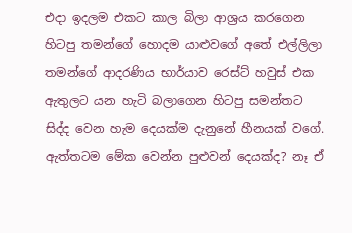එදා ඉදලම එකට කාල බිලා ආශ්‍රය කරගෙන හිටපු තමන්ගේ හොදම යාළුවගේ අතේ එල්ලිලා තමන්ගේ ආදරණිය භාර්යාව රෙස්ට් හවුස් එක ඇතුලට යන හැටි බලාගෙන හිටපු සමන්තට සිද්ද වෙන හැම දෙයක්ම දැනුනේ හීනයක් වගේ. ඇත්තටම මේක වෙන්න පුළුවන් දෙයක්ද? නෑ ඒ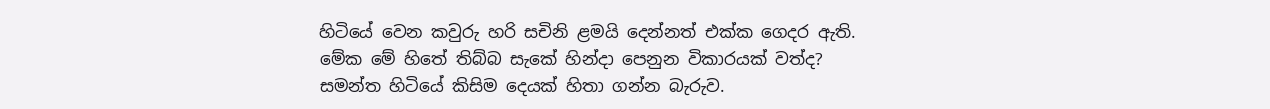හිටියේ වෙන කවුරු හරි සචිනි ළමයි දෙන්නත් එක්ක ගෙදර ඇති. මේක මේ හිතේ තිබ්බ සැකේ හින්දා පෙනුන විකාරයක් වත්ද? සමන්ත හිටියේ කිසිම දෙයක් හිතා ගන්න බැරුව.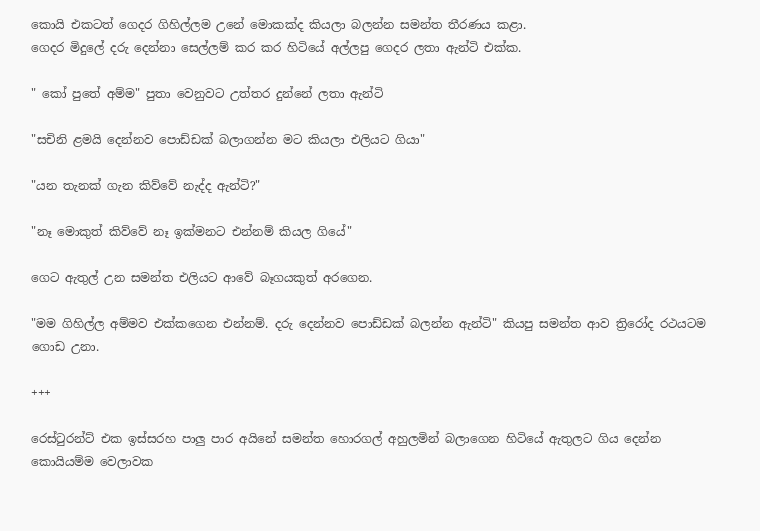කොයි එකටත් ගෙදර ගිහිල්ලම උනේ මොකක්ද කියලා බලන්න සමන්ත තීරණය කළා.
ගෙදර මිදුලේ දරු දෙන්නා සෙල්ලම් කර කර හිටියේ අල්ලපු ගෙදර ලතා ඇන්ටි එක්ක.

" කෝ පුතේ අම්ම" පුතා වෙනුවට උත්තර දුන්නේ ලතා ඇන්ටි

"සචිනි ළමයි දෙන්නව පොඩ්ඩක් බලාගන්න මට කියලා එලියට ගියා"

"යන තැනක් ගැන කිව්වේ නැද්ද ඇන්ටි?"

"නෑ මොකුත් කිව්වේ නෑ ඉක්මනට එන්නම් කියල ගියේ"

ගෙට ඇතුල් උන සමන්ත එලියට ආවේ බෑගයකුත් අරගෙන.

"මම ගිහිල්ල අම්මව එක්කගෙන එන්නම්. දරු දෙන්නව පොඩ්ඩක් බලන්න ඇන්ටි" කියපු සමන්ත ආව ත්‍රිරෝද රථයටම ගොඩ උනා.

+++

රෙස්ටුරන්ට් එක ඉස්සරහ පාලු පාර අයිනේ සමන්ත හොරගල් අහුලමින් බලාගෙන හිටියේ ඇතුලට ගිය දෙන්න කොයියම්ම වෙලාවක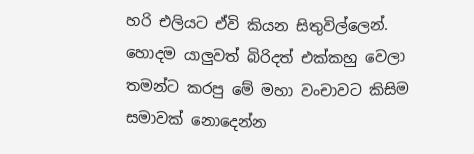හරි එලියට ඒවි කියන සිතුවිල්ලෙන්. හොදම යාලුවත් බිරිදත් එක්කහු වෙලා තමන්ට කරපු මේ මහා වංචාවට කිසිම සමාවක් නොදෙන්න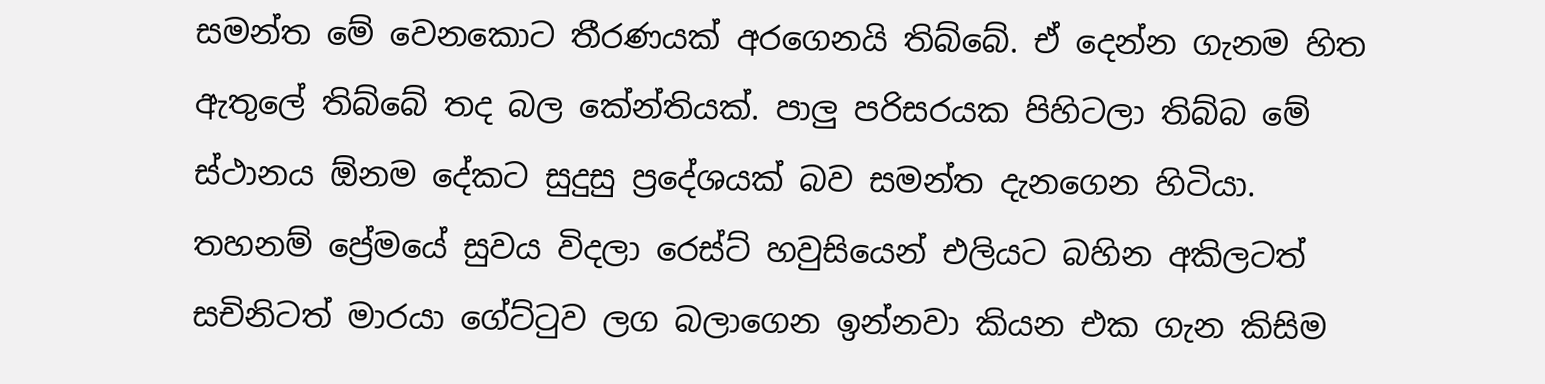සමන්ත මේ වෙනකොට තීරණයක්‌ අරගෙනයි තිබ්බේ. ඒ දෙන්න ගැනම හිත ඇතුලේ තිබ්බේ තද බල කේන්තියක්. පාලු පරිසරයක පිහිටලා තිබ්බ මේ ස්ථානය ඕනම දේකට සුදුසු ප්‍රදේශයක් බව සමන්ත දැනගෙන හිටියා.
තහනම් ප්‍රේමයේ සුවය විදලා රෙස්ට් හවුසියෙන් එලියට බහින අකිලටත් සචිනිටත් මාරයා ගේට්ටුව ලග බලාගෙන ඉන්නවා කියන එක ගැන කිසිම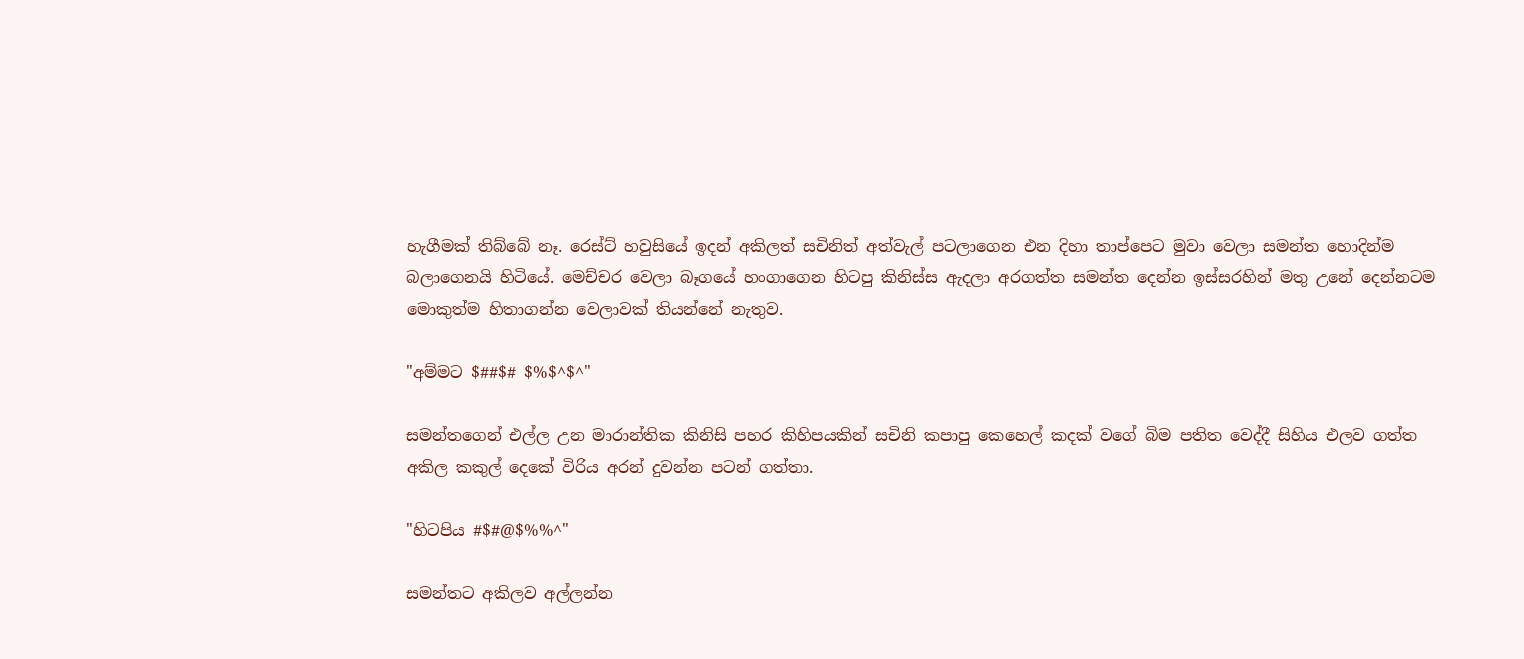හැගීමක් තිබ්බේ නෑ. රෙස්ට් හවුසියේ ඉදන් අකිලත් සචිනිත් අත්වැල් පටලාගෙන එන දිහා තාප්පෙට මුවා වෙලා සමන්ත හොදින්ම බලාගෙනයි හිටියේ. මෙච්චර වෙලා බෑගයේ හංගාගෙන හිටපු කිනිස්ස ඇදලා අරගත්ත සමන්ත දෙන්න ඉස්සරහින් මතු උනේ දෙන්නටම මොකුත්ම හිතාගන්න වෙලාවක් තියන්නේ නැතුව.

"අම්මට $##$# $%$^$^"

සමන්තගෙන් එල්ල උන මාරාන්තික කිනිසි පහර කිහිපයකින් සචිනි කපාපු කෙහෙල් කදක් වගේ බිම පතිත වෙද්දී සිහිය එලව ගත්ත අකිල කකුල් දෙකේ විරිය අරන් දුවන්න පටන් ගත්තා.

"හිටපිය #$#@$%%^"

සමන්තට අකිලව අල්ලන්න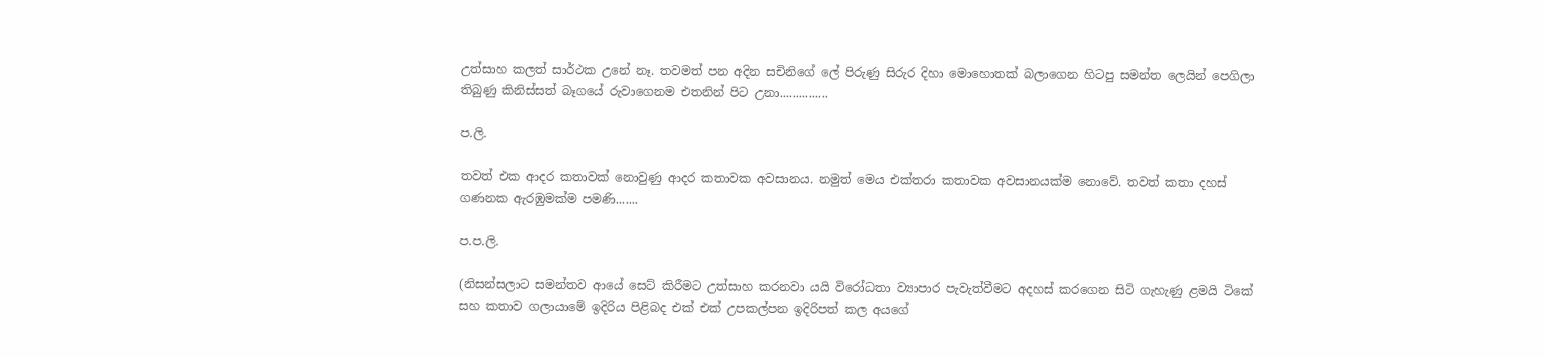උත්සාහ කලත් සාර්ථක උනේ නෑ. තවමත් පන අදින සචිනිගේ ලේ පිරුණු සිරුර දිහා මොහොතක් බලාගෙන හිටපු සමන්ත ලෙයින් පෙගිලා තිබුණු කිනිස්සත් බෑගයේ රුවාගෙනම එතනින් පිට උනා...............

ප.ලි.

තවත් එක ආදර කතාවක් නොවුණු ආදර කතාවක අවසානය. නමුත් මෙය එක්තරා කතාවක අවසානයක්ම නොවේ. තවත් කතා දහස් ගණනක ඇරඹුමක්ම පමණි.......

ප.ප.ලි.

(නිසන්සලාට සමන්තව ආයේ සෙට් කිරීමට උත්සාහ කරනවා යයි විරෝධතා ව්‍යාපාර පැවැත්වීමට අදහස් කරගෙන සිටි ගැහැණු ළමයි ටිකේ සහ කතාව ගලායාමේ ඉදිරිය පිළිබද එක් එක් උපකල්පන ඉදිරිපත් කල අයගේ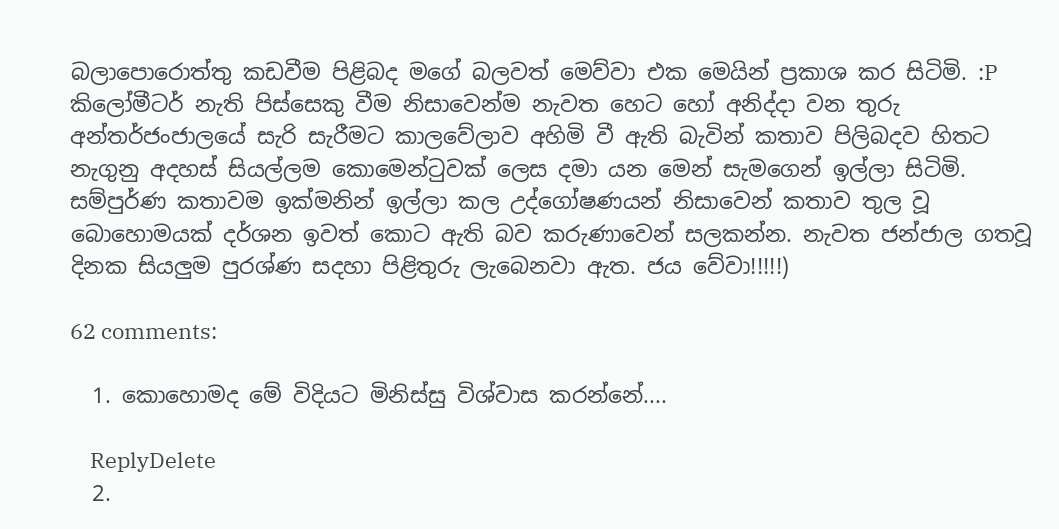බලාපොරොත්තු කඩවීම පිළිබද මගේ බලවත් මෙව්වා එක මෙයින් ප්‍රකාශ කර සිටිමි. :P කිලෝමීටර් නැති පිස්සෙකු වීම නිසාවෙන්ම නැවත හෙට හෝ අනිද්දා වන තුරු අන්තර්ජංජාලයේ සැරි සැරීමට කාලවේලාව අහිමි වී ඇති බැවින් කතාව පිලිබදව හිතට නැගුනු අදහස් සියල්ලම කොමෙන්ටුවක් ලෙස දමා යන මෙන් සැමගෙන් ඉල්ලා සිටිමි. සම්පුර්ණ කතාවම ඉක්මනින් ඉල්ලා කල උද්ගෝෂණයන් නිසාවෙන් කතාව තුල වූ බොහොමයක් දර්ශන ඉවත් කොට ඇති බව කරුණාවෙන් සලකන්න. නැවත ජන්ජාල ගතවූ දිනක සියලුම පුරශ්ණ සදහා පිළිතුරු ලැබෙනවා ඇත. ජය වේවා!!!!!)

62 comments:

  1. කොහොමද මේ විදියට මිනිස්සු විශ්වාස කරන්නේ....

    ReplyDelete
  2.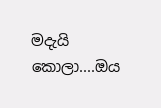මදැයි කොලා....ඔය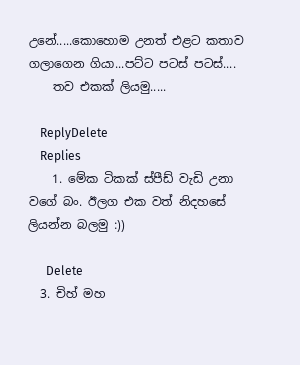උනේ.....කොහොම උනත් එළට කතාව ගලාගෙන ගියා...පට්ට පටස් පටස්....
    තව එකක් ලියමු.....

    ReplyDelete
    Replies
    1. මේක ටිකක් ස්පීඩ් වැඩි උනා වගේ බං. ඊලග එක වත් නිදහසේ ලියන්න බලමු :))

      Delete
  3. චිහ් මහ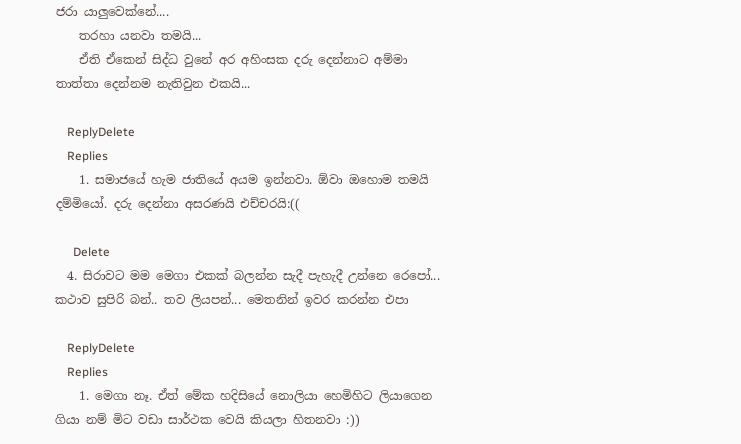ජරා යාලුවෙක්නේ....
    තරහා යනවා තමයි...
    ඒති ඒකෙන් සිද්ධ වුනේ අර අහිංසක දරු දෙන්නාට අම්මා තාත්තා දෙන්නම නැතිවුන එකයි...

    ReplyDelete
    Replies
    1. සමාජයේ හැම ජාතියේ අයම ඉන්නවා. ඕවා ඔහොම තමයි දම්මියෝ. දරු දෙන්නා අසරණයි එච්චරයි:((

      Delete
  4. සිරාවට මම මෙගා එකක් බලන්න සැදී පැහැදී උන්නෙ රෙපෝ... කථාව සුපිරි බන්.. තව ලියපන්... මෙතනින් ඉවර කරන්න එපා

    ReplyDelete
    Replies
    1. මෙගා නෑ. ඒත් මේක හදිසියේ නොලියා හෙමිහිට ලියාගෙන ගියා නම් මිට වඩා සාර්ථක වෙයි කියලා හිතනවා :))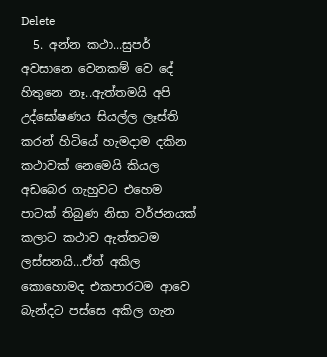Delete
  5. අන්න කථා...සුපර් අවසානෙ වෙනකම් වෙ දේ හිතුනෙ නෑ..ඇත්තමයි අපි උද්ඝෝෂණය සියල්ල ලෑස්ති කරන් හිටියේ හැමදාම දකින කථාවක් නෙමෙයි කියල අඩබෙර ගැහුවට එහෙම පාටක් තිබුණ නිසා වර්ජනයක් කලාට කථාව ඇත්තටම ලස්සනයි...ඒත් අකිල කොහොමද එකපාරටම ආවෙ බැන්දට පස්සෙ අකිල ගැන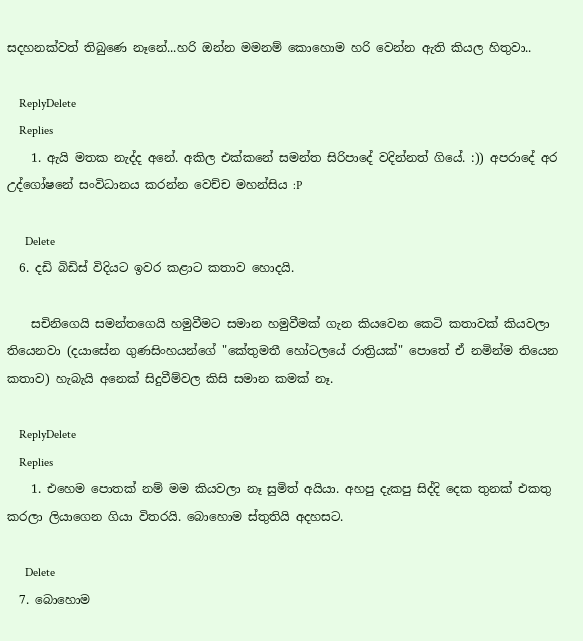සදහනක්වත් තිබුණෙ නෑනේ...හරි ඔන්න මමනම් කොහොම හරි වෙන්න ඇති කියල හිතුවා..

    ReplyDelete
    Replies
    1. ඇයි මතක නැද්ද අනේ. අකිල එක්කනේ සමන්ත සිරිපාදේ වදින්නත් ගියේ. :)) අපරාදේ අර උද්ගෝෂනේ සංවිධානය කරන්න වෙච්ච මහන්සිය :P

      Delete
  6. දඩි බිඩිස් විදියට ඉවර කළාට කතාව හොදයි.

    සචිනිගෙයි සමන්තගෙයි හමුවීමට සමාන හමුවීමක් ගැන කියවෙන කෙටි කතාවක් කියවලා තියෙනවා (දයාසේන ගුණසිංහයන්ගේ "කේතුමතී හෝටලයේ රාත්‍රියක්" පොතේ ඒ නමින්ම තියෙන කතාව) හැබැයි අනෙක් සිදුවීම්වල කිසි සමාන කමක් නෑ.

    ReplyDelete
    Replies
    1. එහෙම පොතක් නම් මම කියවලා නෑ සුමිත් අයියා. අහපු දැකපු සිද්දි දෙක තුනක් එකතු කරලා ලියාගෙන ගියා විතරයි. බොහොම ස්තුතියි අදහසට.

      Delete
  7. බොහොම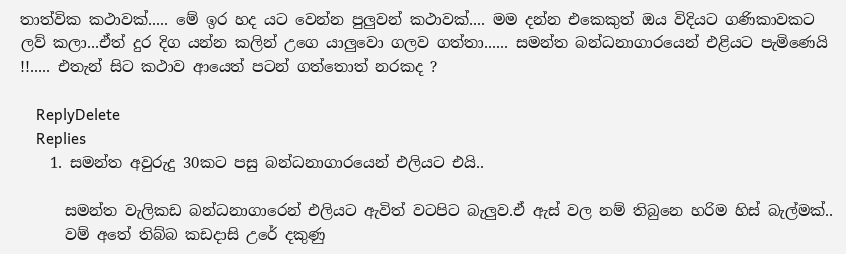තාත්වික කථාවක්..... මේ ඉර හද යට වෙන්න පුලුවන් කථාවක්.... මම දන්න එකෙකුත් ඔය විදියට ගණිකාවකට ලව් කලා...ඒත් දුර දිග යන්න කලින් උගෙ යාලුවො ගලව ගත්තා...... සමන්ත බන්ධනාගාරයෙන් එළියට පැමිණෙයි !!..... එතැන් සිට කථාව ආයෙත් පටන් ගත්තොත් නරකද ?

    ReplyDelete
    Replies
    1. සමන්ත අවුරුදු 30කට පසු බන්ධනාගාරයෙන් එලියට එයි..

      සමන්ත වැලිකඩ බන්ධනාගාරෙන් එලියට ඇවිත් වටපිට බැලුව.ඒ ඇස් වල නම් තිබුනෙ හරිම හිස් බැල්මක්..
      වම් අතේ තිබ්බ කඩදාසි උරේ දකුණු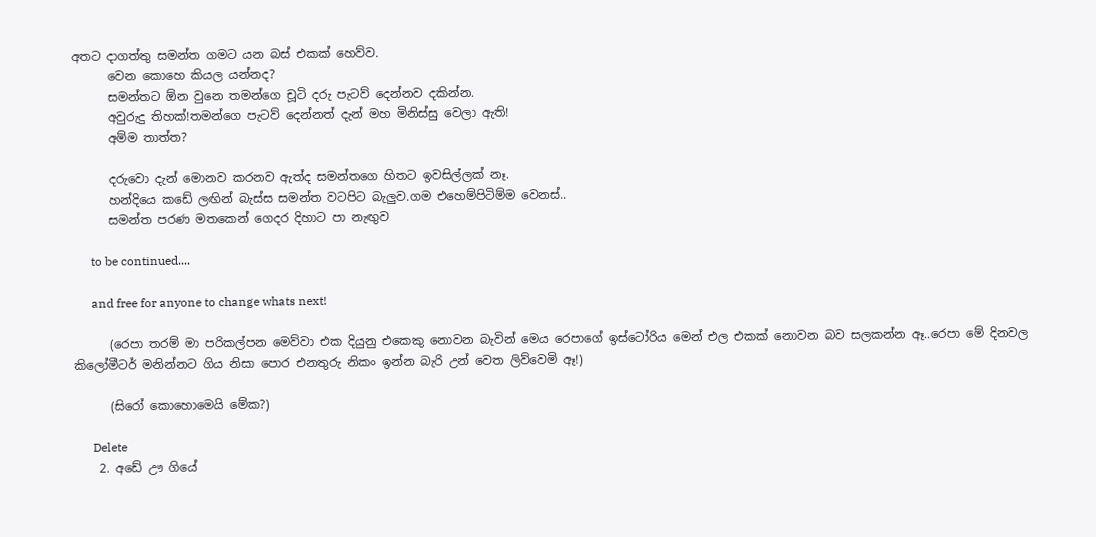අතට දාගත්තු සමන්ත ගමට යන බස් එකක් හෙව්ව.
      වෙන කොහෙ කියල යන්නද?
      සමන්තට ඕන වුනෙ තමන්ගෙ චූටි දරු පැටව් දෙන්නව දකින්න.
      අවුරුදු තිහක්!තමන්ගෙ පැටව් දෙන්නත් දැන් මහ මිනිස්සු වෙලා ඇති!
      අම්ම තාත්ත?

      දරුවො දැන් මොනව කරනව ඇත්ද සමන්තගෙ හිතට ඉවසිල්ලක් නෑ.
      හන්දියෙ කඩේ ලඟින් බැස්ස සමන්ත වටපිට බැලුව.ගම එහෙම්පිටිම්ම වෙනස්..
      සමන්ත පරණ මතකෙන් ගෙදර දිහාට පා නැඟුව

      to be continued....

      and free for anyone to change whats next!

      (රෙපා තරම් මා පරිකල්පන මෙව්වා එක දියුනු එකෙකු නොවන බැවින් මෙය රෙපාගේ ඉස්ටෝරිය මෙන් එල එකක් නොවන බව සලකන්න ඈ..රෙපා මේ දිනවල කිලෝමීටර් මනින්නට ගිය නිසා පොර එනතුරු නිකං ඉන්න බැරි උන් වෙත ලිව්වෙමි ඈ!)

      (සිරෝ කොහොමෙයි මේක?)

      Delete
    2. අඩේ ඌ ගියේ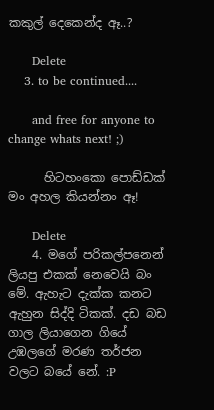කකුල් දෙකෙන්ද ඈ..?

      Delete
    3. to be continued....

      and free for anyone to change whats next! ;)

      හිටහංකො පොඩ්ඩක් මං අහල කියන්නං ඈ!

      Delete
    4. මගේ පරිකල්පනෙන් ලියපු එකක් නෙවෙයි බං මේ. ඇහැට දැක්ක කනට ඇහුන සිද්දි ටිකක්. දඩ බඩ ගාල ලියාගෙන ගියේ උඹලගේ මරණ තර්ජන වලට බයේ නේ. :P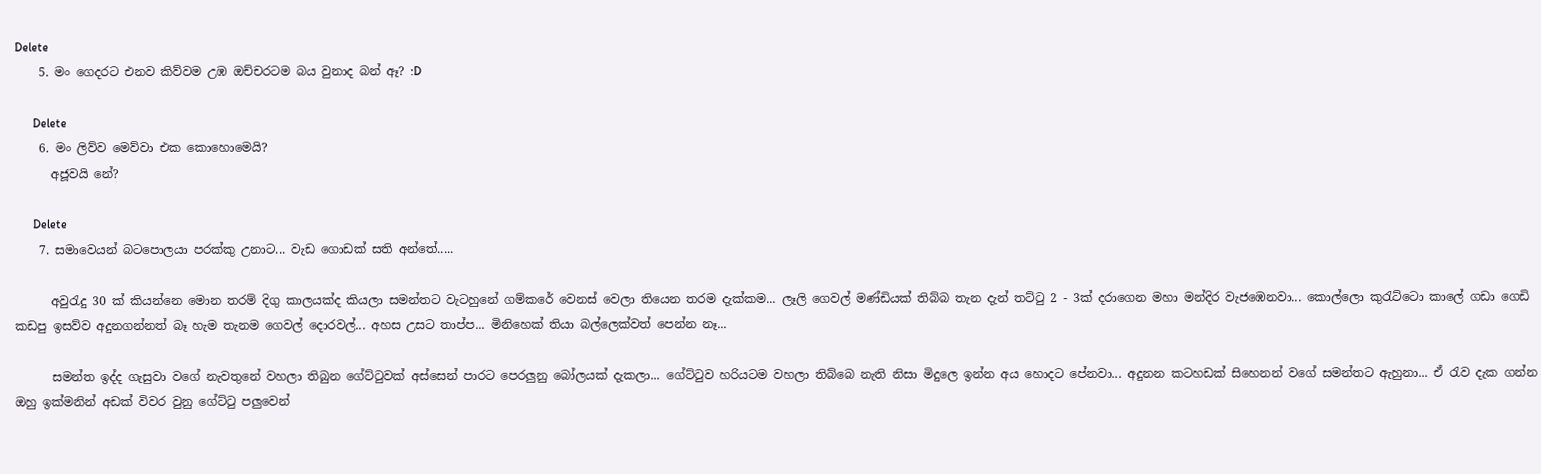Delete
    5. මං ගෙදරට එනව කිව්වම උඹ ඔච්චරටම බය වුනාද බන් ඈ? :D

      Delete
    6. මං ලිව්ව මෙව්වා එක කොහොමෙයි?
      අජූවයි නේ?

      Delete
    7. සමාවෙයන් බටපොලයා පරක්කු උනාට... වැඩ ගොඩක් සති අන්තේ.....

      අවුරැදු 30 ක් කියන්නෙ මොන තරම් දිගු කාලයක්ද කියලා සමන්තට වැටහුනේ ගම්කරේ වෙනස් වෙලා තියෙන තරම දැක්කම... ලෑලි ගෙවල් මණ්ඩියක් තිබ්බ තැන දැන් තට්ටු 2 - 3ක් දරාගෙන මහා මන්දිර වැජඹෙනවා... කොල්ලො කුරැට්ටො කාලේ ගඩා ගෙඩි කඩපු ඉසව්ව අදුනගන්නත් බෑ හැම තැනම ගෙවල් දොරවල්... අහස උසට තාප්ප... මිනිහෙක් තියා බල්ලෙක්වත් පෙන්න නෑ...

      සමන්ත ඉද්ද ගැසුවා වගේ නැවතුනේ වහලා තිබුන ගේට්ටුවක් අස්සෙන් පාරට පෙරලුනු බෝලයක් දැකලා... ගේට්ටුව හරියටම වහලා තිබ්බෙ නැති නිසා මිදුලෙ ඉන්න අය හොදට පේනවා... අදුනන කටහඩක් සිහෙනන් වගේ සමන්තට ඇහුනා... ඒ රැව දැක ගන්න ඔහු ඉක්මනින් අඩක් විවර වුනු ගේට්ටු පලුවෙන්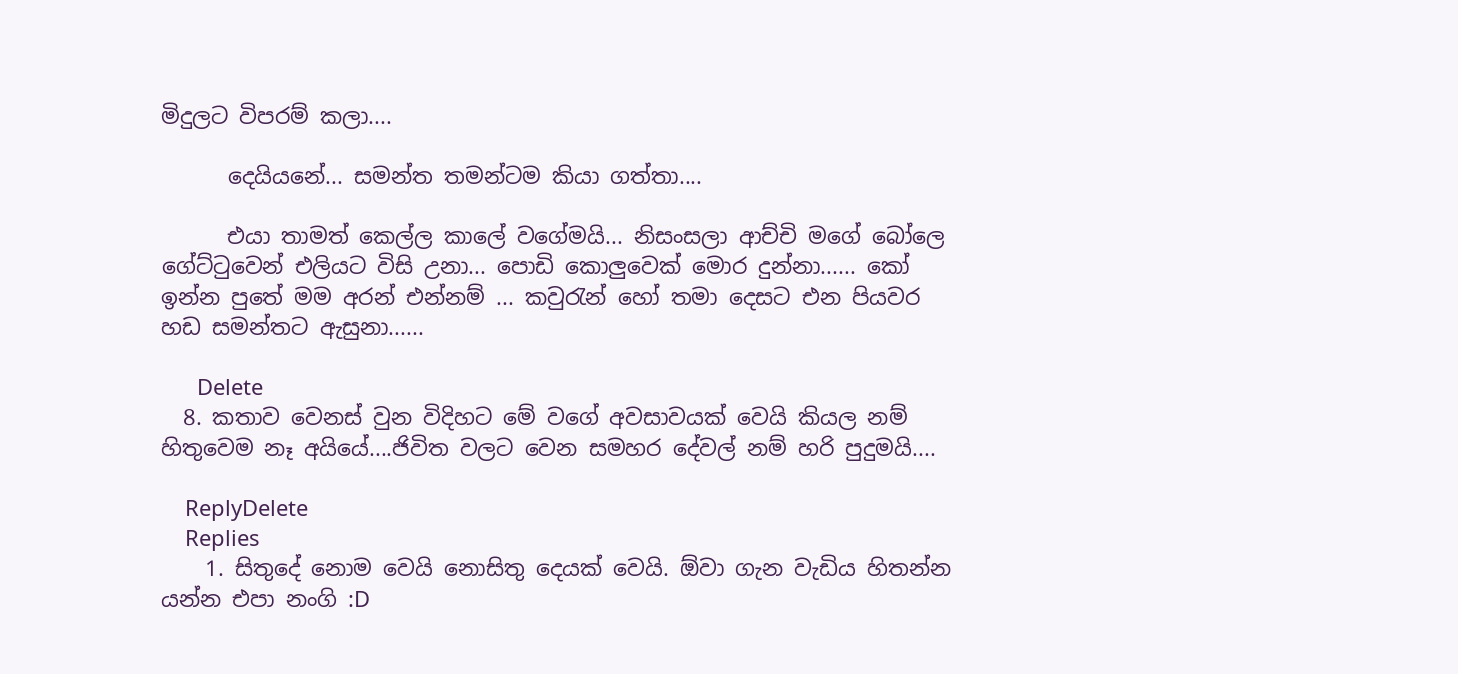මිදුලට විපරම් කලා....

      දෙයියනේ... සමන්ත තමන්ටම කියා ගත්තා....

      එයා තාමත් කෙල්ල කාලේ වගේමයි... නිසංසලා ආච්චි මගේ බෝලෙ ගේට්ටුවෙන් එලියට විසි උනා... පොඩි කොලුවෙක් මොර දුන්නා...... කෝ ඉන්න පුතේ මම අරන් එන්නම් ... කවුරැන් හෝ තමා දෙසට එන පියවර හඩ සමන්තට ඇසුනා......

      Delete
  8. කතාව වෙනස් වුන විදිහට මේ වගේ අවසාවයක් ‍වෙයි කියල නම් හිතුවෙම නෑ අයියේ....ජිවිත වලට වෙන සමහර දේවල් නම් හරි පුදුමයි....

    ReplyDelete
    Replies
    1. සිතුදේ නොම වෙයි නොසිතු දෙයක් වෙයි. ඕවා ගැන වැඩිය හිතන්න යන්න එපා නංගි :D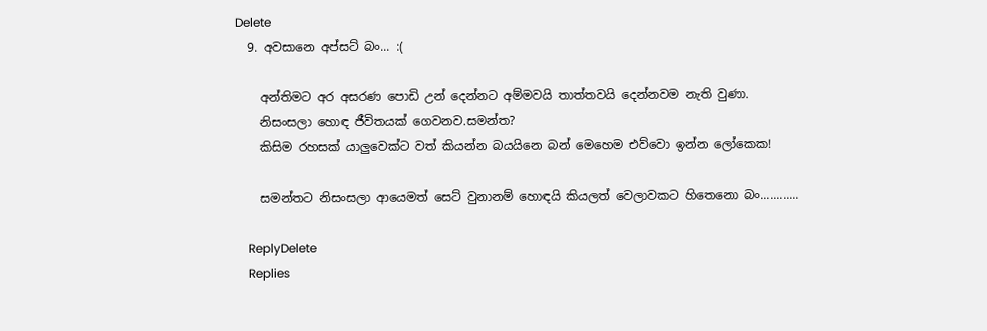Delete
  9. අවසානෙ අප්සට් බං... :(

    අන්තිමට අර අසරණ පොඩි උන් දෙන්නට අම්මවයි තාත්තවයි දෙන්නවම නැති වුණා.
    නිසංසලා හොඳ ජීවිතයක් ගෙවනව.සමන්ත?
    කිසිම රහසක් යාලුවෙක්ට වත් කියන්න බයයිනෙ බන් මෙහෙම එව්වො ඉන්න ලෝකෙක!

    සමන්තට නිසංසලා ආයෙමත් සෙට් වුනානම් හොඳයි කියලත් වෙලාවකට හිතෙනො බං............

    ReplyDelete
    Replies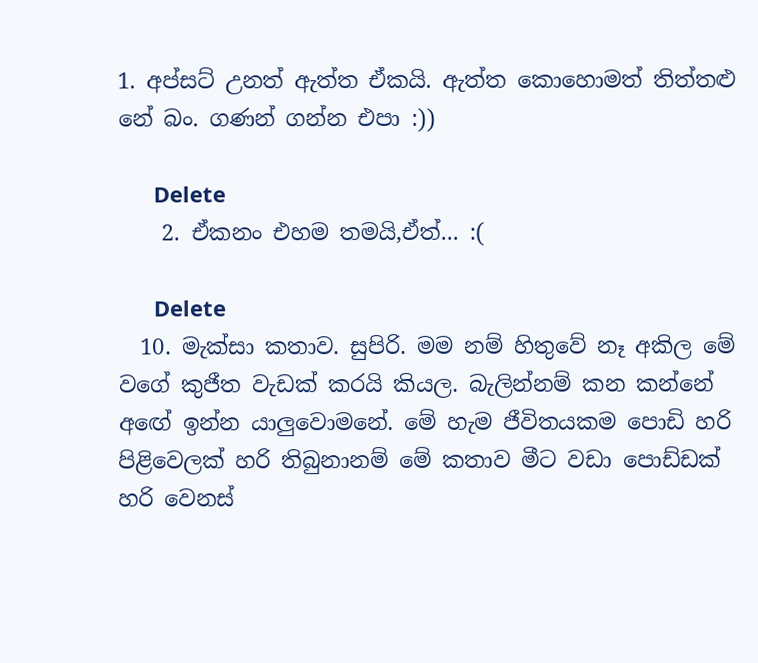1. අප්සට් උනත් ඇත්ත ඒකයි. ඇත්ත කොහොමත් තිත්තළු නේ බං. ගණන් ගන්න එපා :))

      Delete
    2. ඒකනං එහම තමයි,ඒත්... :(

      Delete
  10. මැක්සා කතාව. සුපිරි. මම නම් හිතුවේ නෑ අකිල මේ වගේ කුජීත වැඩක් කරයි කියල. බැලින්නම් කන කන්නේ අඟේ ඉන්න යාලුවොමනේ. මේ හැම ජීවිතයකම පොඩි හරි පිළිවෙලක් හරි තිබුනානම් මේ කතාව මීට වඩා පොඩ්ඩක් හරි වෙනස්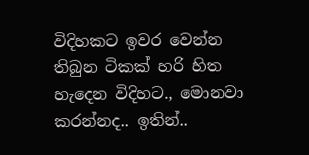විදිහකට ඉවර වෙන්න තිබුන ටිකක් හරි හිත හැදෙන විදිහට., මොනවා කරන්නද.. ඉතින්..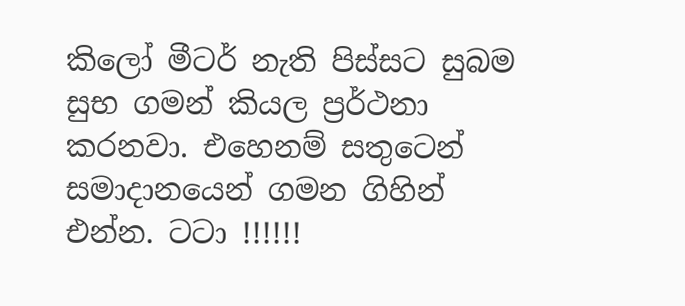කිලෝ මීටර් නැති පිස්සට සුබම සුභ ගමන් කියල ප්‍රර්ථනා කරනවා. එහෙනම් සතුටෙන් සමාදානයෙන් ගමන ගිහින් එන්න. ටටා !!!!!!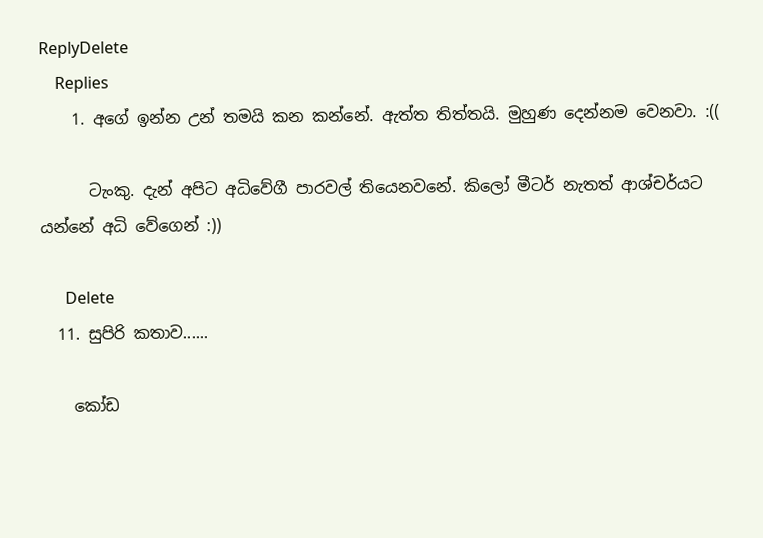ReplyDelete
    Replies
    1. අගේ ඉන්න උන් තමයි කන කන්නේ. ඇත්ත තිත්තයි. මුහුණ දෙන්නම වෙනවා. :((

      ටැංකු. දැන් අපිට අධිවේගී පාරවල් තියෙනවනේ. කිලෝ මීටර් නැතත් ආශ්චර්යට යන්නේ අධි වේගෙන් :))

      Delete
  11. සුපිරි කතාව......

    කෝඩ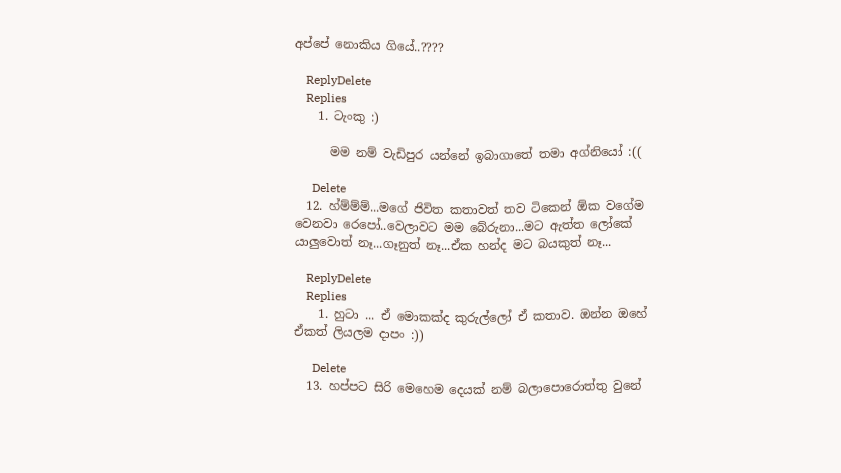අප්පේ නොකිය ගියේ..????

    ReplyDelete
    Replies
    1. ටැංකු :)

      මම නම් වැඩිපුර යන්නේ ඉබාගාතේ තමා අග්නියෝ :((

      Delete
  12. හ්ම්ම්ම්...මගේ ජිවිත කතාවත් තව ටිකෙන් ඕක වගේම වෙනවා රෙපෝ..වෙලාවට මම බේරුනා...මට ඇත්ත ලෝකේ යාලුවොත් නෑ...ගෑනුත් නෑ...ඒක හන්ද මට බයකුත් නෑ...

    ReplyDelete
    Replies
    1. හුටා ... ඒ මොකක්ද කුරුල්ලෝ ඒ කතාව. ඔන්න ඔහේ ඒකත් ලියලම දාපං :))

      Delete
  13. හප්පට සිරි මෙහෙම දෙයක් නම් බලාපොරොත්තු වුනේ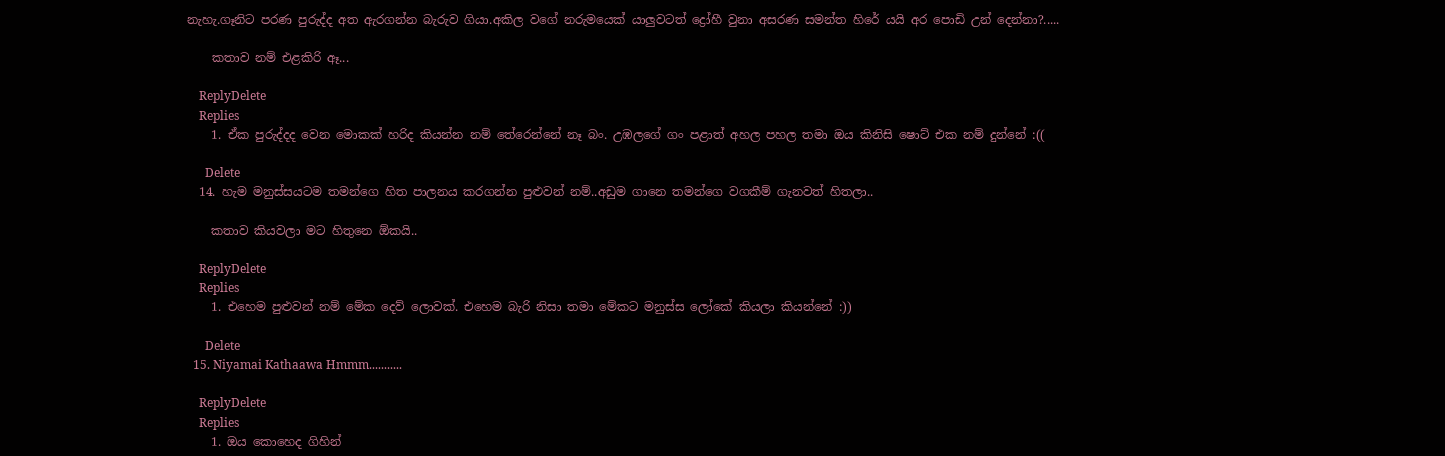නැහැ.ගෑනිට පරණ පුරුද්ද අත ඇරගන්න බැරුව ගියා.අකිල වගේ නරුමයෙක් යාලුවටත් ද්‍රෝහී වුනා අසරණ සමන්ත හිරේ යයි අර පොඩි උන් දෙන්නා?.....

    කතාව නම් එළකිරි ඈ...

    ReplyDelete
    Replies
    1. ඒක පුරුද්දද වෙන මොකක් හරිද කියන්න නම් තේරෙන්නේ නෑ බං. උඹලගේ ගං පළාත් අහල පහල තමා ඔය කිනිසි ෂොට් එක නම් දුන්නේ :((

      Delete
  14. හැම මනුස්සයටම තමන්ගෙ හිත පාලනය කරගන්න පුළුවන් නම්..අඩුම ගානෙ තමන්ගෙ වගකීම් ගැනවත් හිතලා..

    කතාව කියවලා මට හිතුනෙ ඕකයි..

    ReplyDelete
    Replies
    1. එහෙම පුළුවන් නම් මේක දෙව් ලොවක්. එහෙම බැරි නිසා තමා මේකට මනුස්ස ලෝකේ කියලා කියන්නේ :))

      Delete
  15. Niyamai Kathaawa Hmmm...........

    ReplyDelete
    Replies
    1. ඔය කොහෙද ගිහින්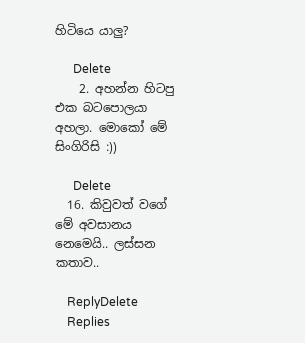හිටියෙ යාලු?

      Delete
    2. අහන්න හිටපු එක බටපොලයා අහලා. මොකෝ මේ සිංගිරිසි :))

      Delete
  16. කිවුවත් වගේ මේ අවසානය නෙමෙයි.. ලස්සන කතාව..

    ReplyDelete
    Replies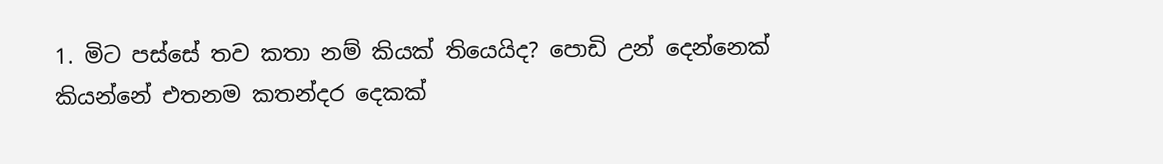1. මිට පස්සේ තව කතා නම් කියක් තියෙයිද? පොඩි උන් දෙන්නෙක් කියන්නේ එතනම කතන්දර දෙකක්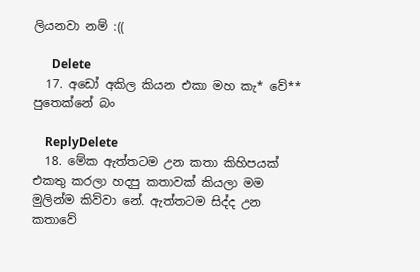ලියනවා නම් :((

      Delete
  17. අඩෝ අකිල කියන එකා මහ කැ* වේ** පුතෙක්නේ බං

    ReplyDelete
  18. මේක ඇත්තටම උන කතා කිහිපයක් එකතු කරලා හදපු කතාවක් කියලා මම මුලින්ම කිව්වා නේ. ඇත්තටම සිද්ද උන කතාවේ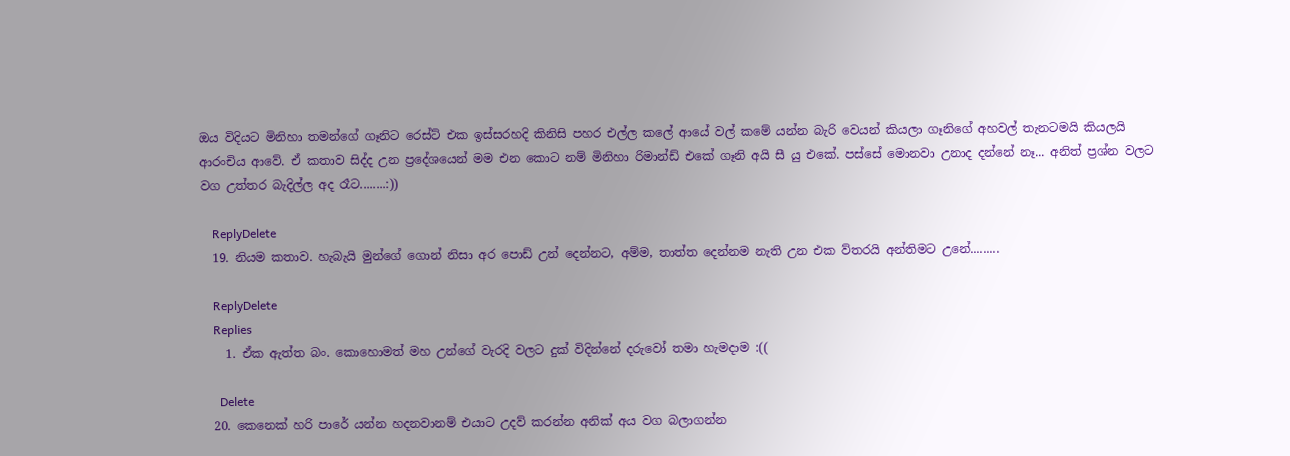ඔය විදියට මිනිහා තමන්ගේ ගෑනිට රෙස්ට් එක ඉස්සරහදි කිනිසි පහර එල්ල කලේ ආයේ වල් කමේ යන්න බැරි වෙයන් කියලා ගෑනිගේ අහවල් තැනටමයි කියලයි ආරංචිය ආවේ. ඒ කතාව සිද්ද උන ප්‍රදේශයෙන් මම එන කොට නම් මිනිහා රිමාන්ඩ් එකේ ගෑනි අයි සී යු එකේ. පස්සේ මොනවා උනාද දන්නේ නෑ... අනිත් ප්‍රශ්න වලට වග උත්තර බැදිල්ල අද රෑට........:))

    ReplyDelete
  19. නියම කතාව. හැබැයි මුන්ගේ ගොන් නිසා අර පොඩ් උන් දෙන්නට, අම්ම, තාත්ත දෙන්නම නැති උන එක ව්තරයි අන්තිමට උනේ.........

    ReplyDelete
    Replies
    1. ඒක ඇත්ත බං. කොහොමත් මහ උන්ගේ වැරදි වලට දුක් විදින්නේ දරුවෝ තමා හැමදාම :((

      Delete
  20. කෙනෙක් හරි පාරේ යන්න හදනවානම් එයාට උදව් කරන්න අනික් අය වග බලාගන්න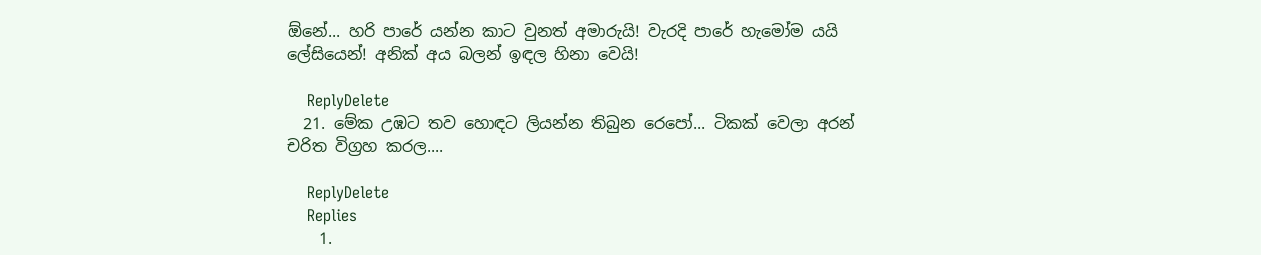ඕනේ... හරි පාරේ යන්න කාට වුනත් අමාරුයි! වැරදි පාරේ හැමෝම යයි ලේසියෙන්! අනික් අය බලන් ඉඳල හිනා වෙයි!

    ReplyDelete
  21. මේක උඹට තව හොඳට ලියන්න තිබුන රෙපෝ... ටිකක් වෙලා අරන් චරිත විග්‍රහ කරල....

    ReplyDelete
    Replies
    1.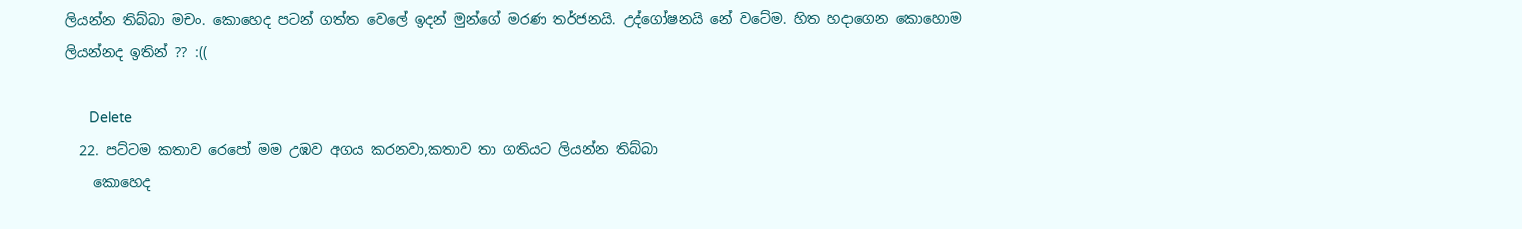ලියන්න තිබ්බා මචං. කොහෙද පටන් ගත්ත වෙලේ ඉදන් මුන්ගේ මරණ තර්ජනයි. උද්ගෝෂනයි නේ වටේම. හිත හදාගෙන කොහොම ලියන්නද ඉතින් ?? :((

      Delete
  22. පට්ටම කතාව රෙපෝ මම උඹව අගය කරනවා,කතාව තා ගතියට ලියන්න තිබ්බා
    කොහෙද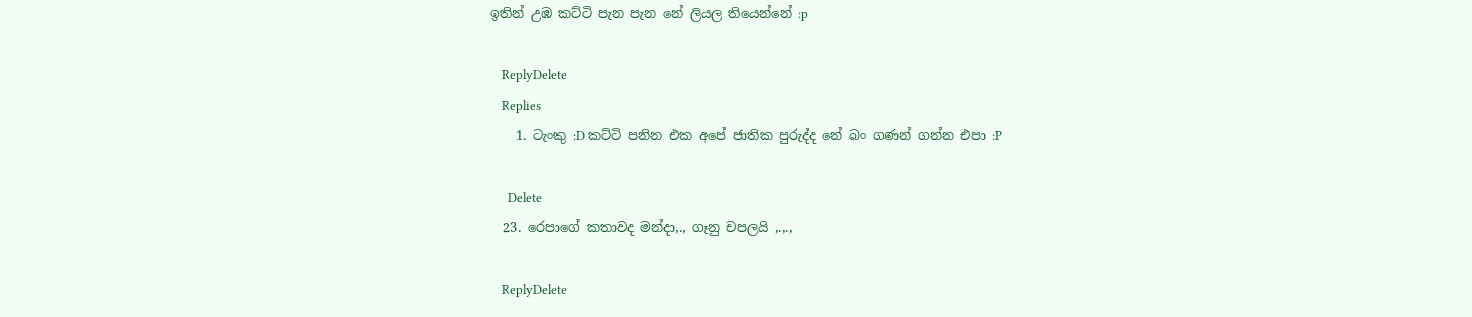ඉතින් උඹ කට්ටි පැන පැන නේ ලියල තියෙන්නේ :p

    ReplyDelete
    Replies
    1. ටැංකු :D කට්ටි පනින එක අපේ ජාතික පුරුද්ද නේ බං ගණන් ගන්න එපා :P

      Delete
  23. රෙපාගේ කතාවද මන්දා,., ගෑනු චපලයි ,.,.,

    ReplyDelete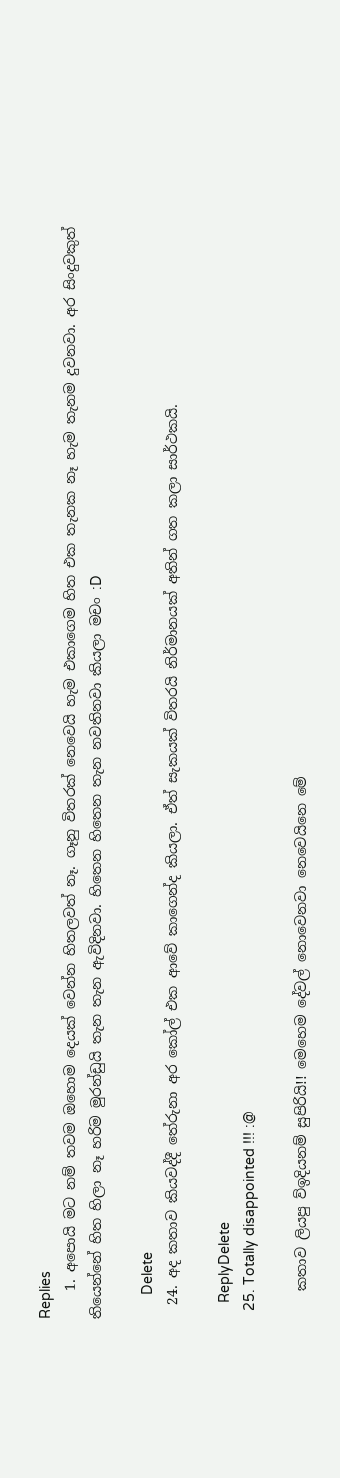Replies
    1. අපොයි මට නම් තවම ඔහොම දෙයක් වෙන්න හිතලවත් නෑ. ගෑනු විතරක් නෙවෙයි හැම එකාගෙම හිත එක තැනක නෑ හැම තැනම දුවනවා. අර සිංදුවකුත් තියෙන්නේ හිත හිලා නෑ හරිම මුරන්ඩුයි තැන තැන ඇවිදිනවා. හිතෙන හිතෙන තැන නවතිනවා කියලා මචං :D

      Delete
  24. අද කතාව කියවද්දී තේරුනා අර කෝල් එක ආවේ කාගෙන්ද කියලා. ඒත් සැකයක් විතරයි නිර්මානයක් අතින් ගත කලා සාර්ථකයි.

    ReplyDelete
  25. Totally disappointed !!! :@

    කතාව ලියපු ව්ඉදියනම් සුපිරියි!! මෙහෙම දේවල් නොවෙනවා නෙවෙයිනෙ මේ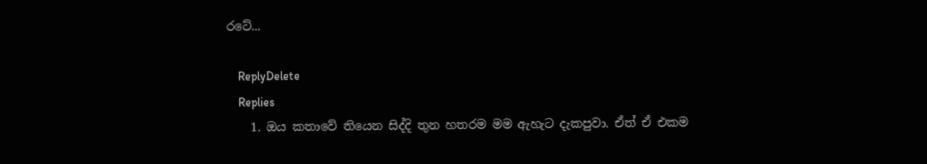රටේ...

    ReplyDelete
    Replies
    1. ඔය කතාවේ තියෙන සිද්දි තුන හතරම මම ඇහැට දැකපුවා. ඒත් ඒ එකම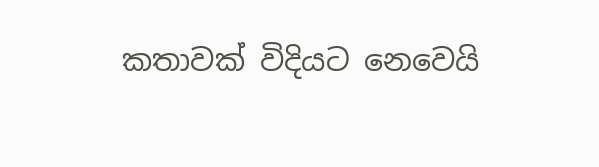කතාවක් විදියට නෙවෙයි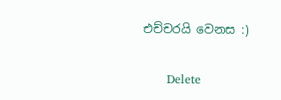එච්චරයි වෙනස :)

      Delete